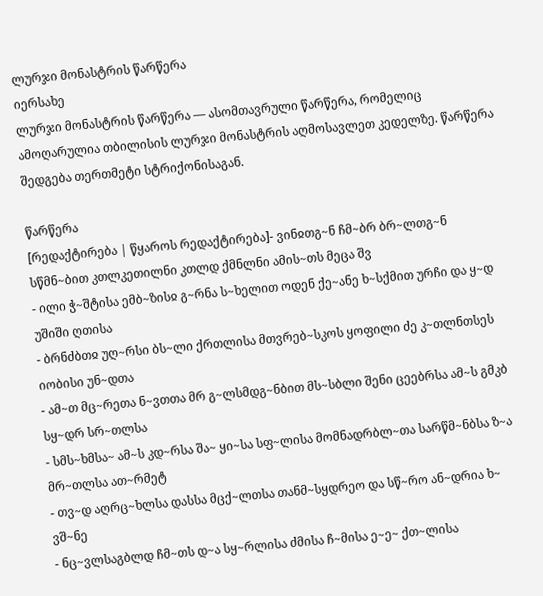ლურჯი მონასტრის წარწერა
იერსახე
ლურჯი მონასტრის წარწერა — ასომთავრული წარწერა, რომელიც ამოღარულია თბილისის ლურჯი მონასტრის აღმოსავლეთ კედელზე. წარწერა შედგება თერთმეტი სტრიქონისაგან.

წარწერა
[რედაქტირება | წყაროს რედაქტირება]- ვინჲთგ~ნ ჩმ~ბრ ბრ~ლთგ~ნ სწმნ~ბით კთლკეთილნი კთლდ ქმნლნი ამის~თს მეცა შვ
- ილი ჭ~შტისა ემბ~ზისჲ გ~რნა ს~ხელით ოდენ ქე~ანე ხ~სქმით ურჩი და ყ~დ უშიში ღთისა
- ბრნძბთჲ უღ~რსი ბს~ლი ქრთლისა მთვრებ~სკოს ყოფილი ძე კ~თლნთსეს იობისი უნ~დთა
- ამ~თ მც~რეთა ნ~ვთთა მრ გ~ლსმდგ~ნბით მს~სბლი შენი ცეებრსა ამ~ს გმკბ სყ~დრ სრ~თლსა
- სმს~ხმსა~ ამ~ს კდ~რსა შა~ ყი~სა სფ~ლისა მომნადრბლ~თა სარწმ~ნბსა ზ~ა მრ~თლსა ათ~რმეტ
- თვ~დ აღრც~ხლსა დასსა მცქ~ლთსა თანმ~სყდრეო და სწ~რო ან~დრია ხ~ ვშ~ნე
- ნც~ვლსაგბლდ ჩმ~თს დ~ა სყ~რლისა ძმისა ჩ~მისა ე~ე~ ქთ~ლისა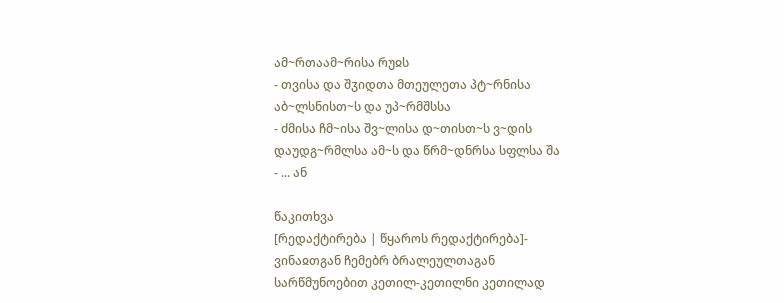ამ~რთაამ~რისა რუჲს
- თვისა და შჳიდთა მთეულეთა პტ~რნისა აბ~ლსნისთ~ს და უპ~რმშსსა
- ძმისა ჩმ~ისა შვ~ლისა დ~თისთ~ს ვ~დის დაუდგ~რმლსა ამ~ს და წრმ~დნრსა სფლსა შა
- ... ან

წაკითხვა
[რედაქტირება | წყაროს რედაქტირება]- ვინაჲთგან ჩემებრ ბრალეულთაგან სარწმუნოებით კეთილ-კეთილნი კეთილად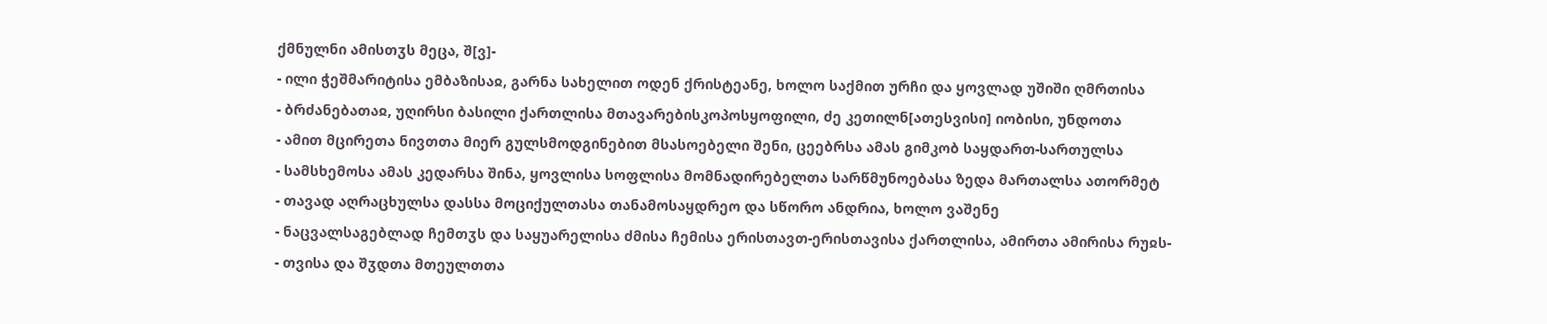ქმნულნი ამისთჳს მეცა, შ[ვ]-
- ილი ჭეშმარიტისა ემბაზისაჲ, გარნა სახელით ოდენ ქრისტეანე, ხოლო საქმით ურჩი და ყოვლად უშიში ღმრთისა
- ბრძანებათაჲ, უღირსი ბასილი ქართლისა მთავარებისკოპოსყოფილი, ძე კეთილნ[ათესვისი] იობისი, უნდოთა
- ამით მცირეთა ნივთთა მიერ გულსმოდგინებით მსასოებელი შენი, ცეებრსა ამას გიმკობ საყდართ-სართულსა
- სამსხემოსა ამას კედარსა შინა, ყოვლისა სოფლისა მომნადირებელთა სარწმუნოებასა ზედა მართალსა ათორმეტ
- თავად აღრაცხულსა დასსა მოციქულთასა თანამოსაყდრეო და სწორო ანდრია, ხოლო ვაშენე
- ნაცვალსაგებლად ჩემთჳს და საყუარელისა ძმისა ჩემისა ერისთავთ-ერისთავისა ქართლისა, ამირთა ამირისა რუჲს-
- თვისა და შჳდთა მთეულთთა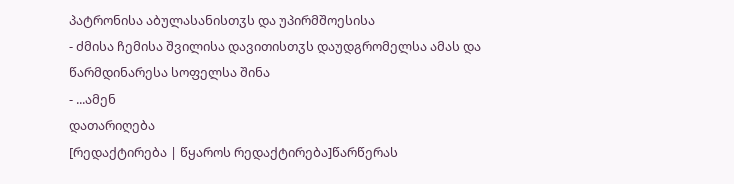პატრონისა აბულასანისთჳს და უპირმშოესისა
- ძმისა ჩემისა შვილისა დავითისთჳს დაუდგრომელსა ამას და წარმდინარესა სოფელსა შინა
- ...ამენ
დათარიღება
[რედაქტირება | წყაროს რედაქტირება]წარწერას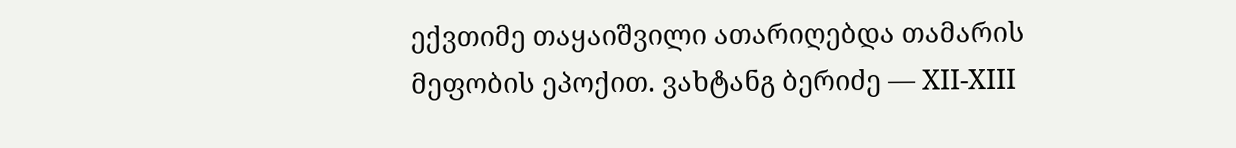ექვთიმე თაყაიშვილი ათარიღებდა თამარის მეფობის ეპოქით. ვახტანგ ბერიძე — XII-XIII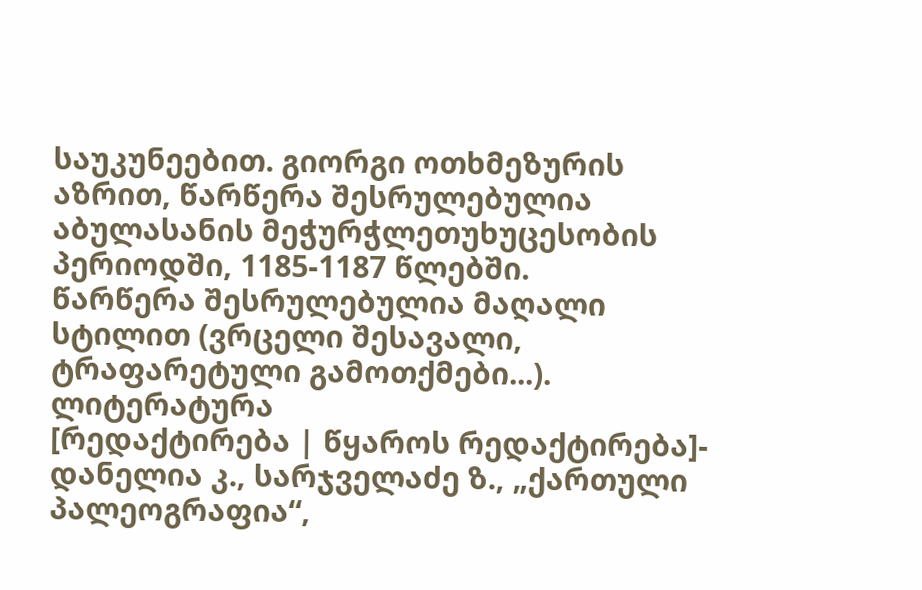საუკუნეებით. გიორგი ოთხმეზურის აზრით, წარწერა შესრულებულია აბულასანის მეჭურჭლეთუხუცესობის პერიოდში, 1185-1187 წლებში.
წარწერა შესრულებულია მაღალი სტილით (ვრცელი შესავალი, ტრაფარეტული გამოთქმები...).
ლიტერატურა
[რედაქტირება | წყაროს რედაქტირება]- დანელია კ., სარჯველაძე ზ., „ქართული პალეოგრაფია“,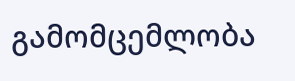გამომცემლობა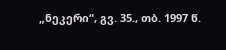„ნეკერი“, გვ. 35., თბ. 1997 წ.